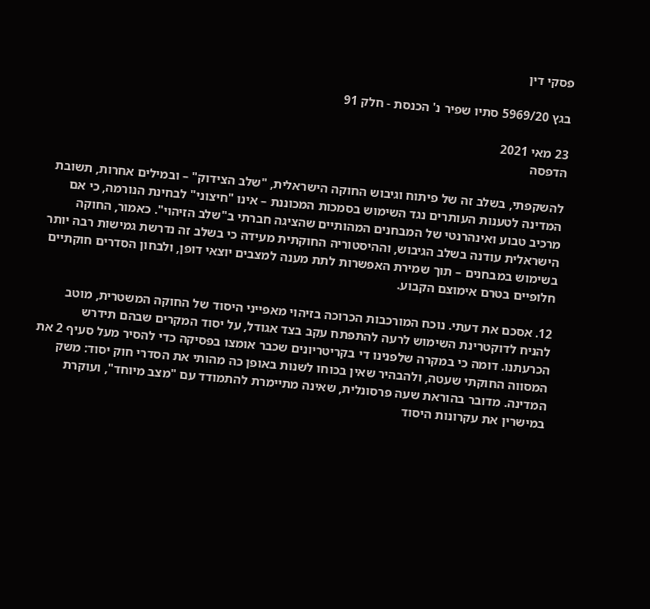פסקי דין

בגץ 5969/20 סתיו שפיר נ' הכנסת - חלק 91

23 מאי 2021
הדפסה

להשקפתי, בשלב זה של פיתוח וגיבוש החוקה הישראלית, "שלב הצידוק" – ובמילים אחרות, תשובת המדינה לטענות העותרים נגד השימוש בסמכות המכוננת – אינו "חיצוני" לבחינת הנורמה, כי אם מרכיב טבוע ואינהרנטי של המבחנים המהותיים שהציגה חברתי ב"שלב הזיהוי". כאמור, החוקה הישראלית עודנה בשלב הגיבוש, וההיסטוריה החוקתית מעידה כי בשלב זה נדרשת גמישות רבה יותר בשימוש במבחנים – תוך שמירת האפשרות לתת מענה למצבים יוצאי דופן, ולבחון הסדרים חוקתיים חלופיים בטרם אימוצם הקבוע.

12. אסכם את דעתי. נוכח המורכבות הכרוכה בזיהוי מאפייני היסוד של החוקה המשטרית, מוטב להניח לדוקטרינת השימוש לרעה להתפתח עקב בצד אגודל, על יסוד המקרים שבהם תידרש הכרעתנו. דומה כי במקרה שלפנינו די בקריטריונים שכבר אומצו בפסיקה כדי להסיר מעל סעיף 2 את המסווה החוקתי שעטה, ולהבהיר שאין בכוחו לשנות באופן כה מהותי את הסדרי חוק יסוד: משק המדינה. מדובר בהוראת שעה פרסונלית, שאינה מתיימרת להתמודד עם "מצב מיוחד", ועוקרת במישרין את עקרונות היסוד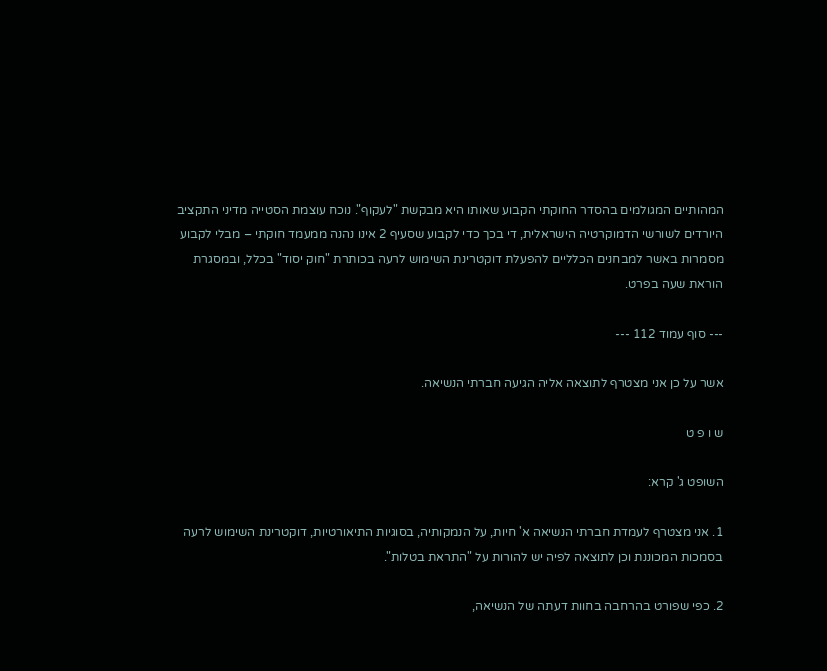המהותיים המגולמים בהסדר החוקתי הקבוע שאותו היא מבקשת "לעקוף". נוכח עוצמת הסטייה מדיני התקציב היורדים לשורשי הדמוקרטיה הישראלית, די בכך כדי לקבוע שסעיף 2 אינו נהנה ממעמד חוקתי – מבלי לקבוע מסמרות באשר למבחנים הכלליים להפעלת דוקטרינת השימוש לרעה בכותרת "חוק יסוד" בכלל, ובמסגרת הוראת שעה בפרט.

--- סוף עמוד 112 ---

אשר על כן אני מצטרף לתוצאה אליה הגיעה חברתי הנשיאה.

ש ו פ ט

השופט ג' קרא:

1. אני מצטרף לעמדת חברתי הנשיאה א' חיות, על הנמקותיה, בסוגיות התיאורטיות, דוקטרינת השימוש לרעה בסמכות המכוננת וכן לתוצאה לפיה יש להורות על "התראת בטלות".

2. כפי שפורט בהרחבה בחוות דעתה של הנשיאה,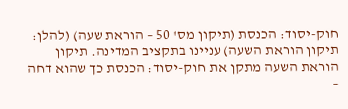חוק-יסוד: הכנסת (תיקון מס' 50 – הוראת שעה) (להלן: תיקון הוראת השעה) עניינו בתקציב המדינה. תיקון הוראת השעה מתקן את חוק-יסוד: הכנסת כך שהוא דחה –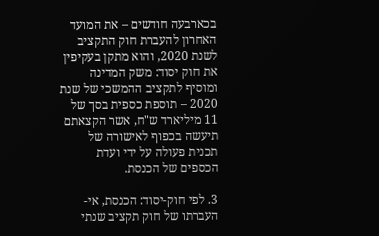בכארבעה חודשים – את המועד האחרון להעברת חוק התקציב לשנת 2020, והוא מתקן בעקיפין את חוק יסוד: משק המדינה ומוסיף לתקציב ההמשכי של שנת 2020 – תוספת כספית בסך של 11 מיליארד ש"ח, אשר הקצאתם תיעשה בכפוף לאישורה של תכנית פעולה על ידי ועדת הכספים של הכנסת.

3. לפי חוק-יסוד: הכנסת, אי-העברתו של חוק תקציב שנתי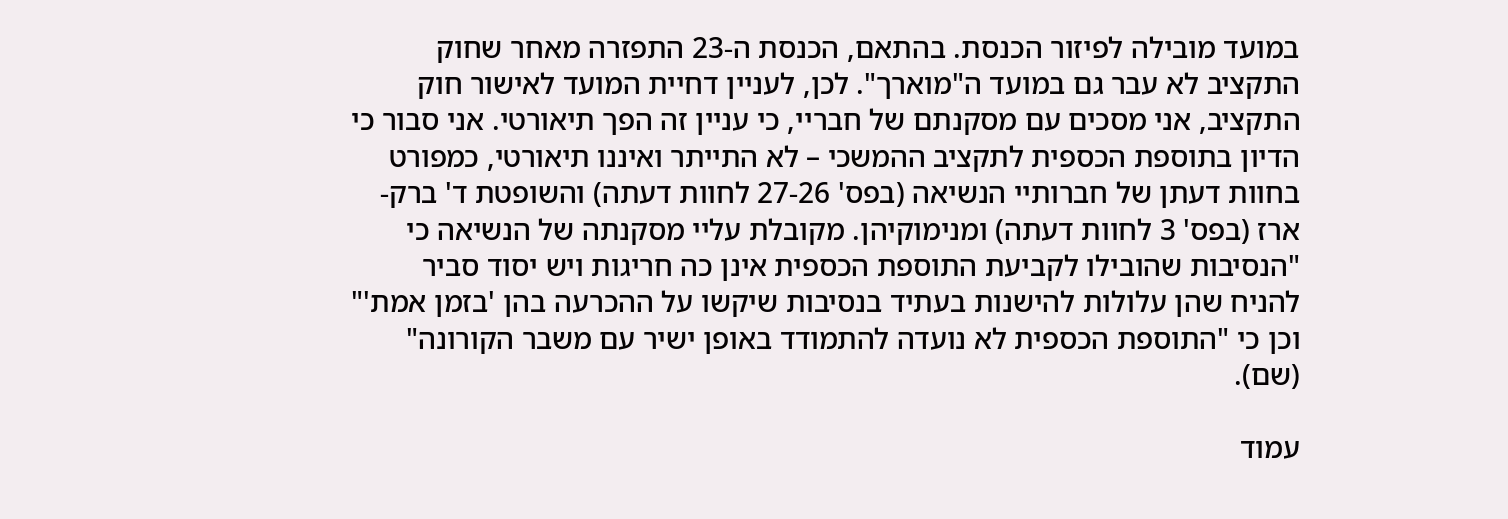במועד מובילה לפיזור הכנסת. בהתאם, הכנסת ה-23 התפזרה מאחר שחוק התקציב לא עבר גם במועד ה"מוארך". לכן, לעניין דחיית המועד לאישור חוק התקציב, אני מסכים עם מסקנתם של חבריי, כי עניין זה הפך תיאורטי. אני סבור כי הדיון בתוספת הכספית לתקציב ההמשכי – לא התייתר ואיננו תיאורטי, כמפורט בחוות דעתן של חברותיי הנשיאה (בפס' 27-26 לחוות דעתה) והשופטת ד' ברק-ארז (בפס' 3 לחוות דעתה) ומנימוקיהן. מקובלת עליי מסקנתה של הנשיאה כי "הנסיבות שהובילו לקביעת התוספת הכספית אינן כה חריגות ויש יסוד סביר להניח שהן עלולות להישנות בעתיד בנסיבות שיקשו על ההכרעה בהן 'בזמן אמת'" וכן כי "התוספת הכספית לא נועדה להתמודד באופן ישיר עם משבר הקורונה" (שם).

עמוד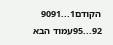הקודם1...9091
92...95עמוד הבא